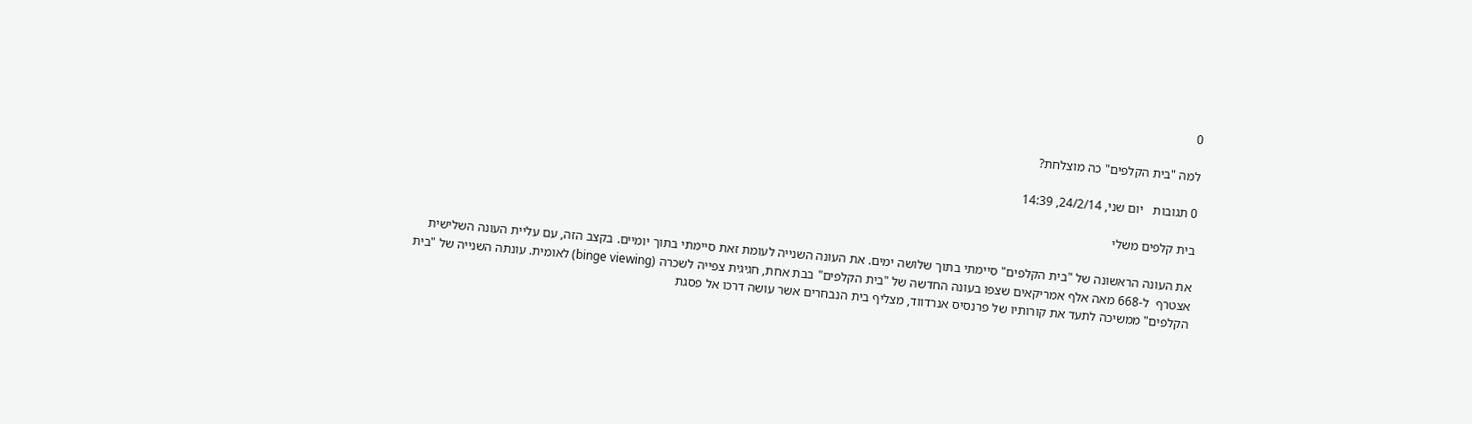0

למה "בית הקלפים" כה מוצלחת?

0 תגובות   יום שני, 24/2/14, 14:39

בית קלפים משלי

את העונה הראשונה של "בית הקלפים" סיימתי בתוך שלושה ימים. את העונה השנייה לעומת זאת סיימתי בתוך יומיים. בקצב הזה, עם עליית העונה השלישית אצטרף  ל-668 מאה אלף אמריקאים שצפו בעונה החדשה של "בית הקלפים" בבת אחת, חגיגית צפייה לשכרה (binge viewing) לאומית. עונתה השנייה של "בית הקלפים" ממשיכה לתעד את קורותיו של פרנסיס אנרדווד, מצליף בית הנבחרים אשר עושה דרכו אל פסגת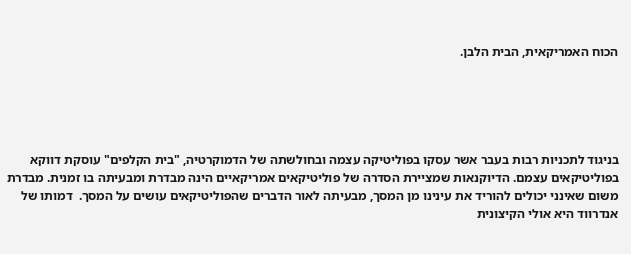הכוח האמריקאית, הבית הלבן.





בניגוד לתכניות רבות בעבר אשר עסקו בפוליטיקה עצמה ובחולשתה של הדמוקרטיה, "בית הקלפים" עוסקת דווקא בפוליטיקאים עצמם. הדיוקנאות שמציירת הסדרה של פוליטיקאים אמריקאיים הינה מבדרת ומבעיתה בו זמנית. מבדרת משום שאינני יכולים להוריד את עינינו מן המסך, מבעיתה לאור הדברים שהפוליטיקאים עושים על המסך.  דמותו של אנדרווד היא אולי הקיצונית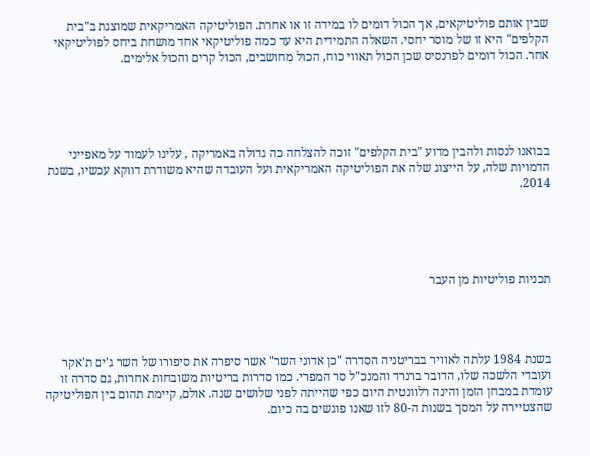שבין אותם פוליטיקאים, אך הכול דומים לו במידה זו או אחרת. הפוליטיקה האמריקאית שמוצגת ב"בית הקלפים" היא זו של מוסר יחסי. השאלה התמידית היא עד כמה פוליטיקאי אחד מושחת ביחס לפוליטיקאי אחר. הכול דומים לפרנסיס שכן הכול תאווי כוח, הכול מחושבים, הכול קרים והכול אלימים.





בבואנו לנסות ולהבין מדוע "בית הקלפים" זוכה להצלחה כה גדולה באמריקה , עלינו לעמוד על מאפייני הדמויות שלה, על הייצוג שלה את הפוליטיקה האמריקאית ועל העובדה שהיא משודרת דווקא עכשיו, בשנת 2014.





תכניות פוליטיות מן העבר




בשנת 1984 עלתה לאוויר בבריטניה הסדרה "כן אדוני השר" אשר סיפרה את סיפורו של השר ג'ים ת'אקר ועובדי הלשכה שלו, הדובר ברנרד והמנכ"ל סר המפרי. כמו סדרות בריטיות משובחות אחרות, גם סדרה זו עומדת במבחן הזמן והינה רלוונטית היום כפי שהייתה לפני שלושים שנה. אולם, קיימת תהום בין הפוליטיקה שהצטיירה על המסך בשנות ה-80 לזו שאנו פוגשים בה כיום.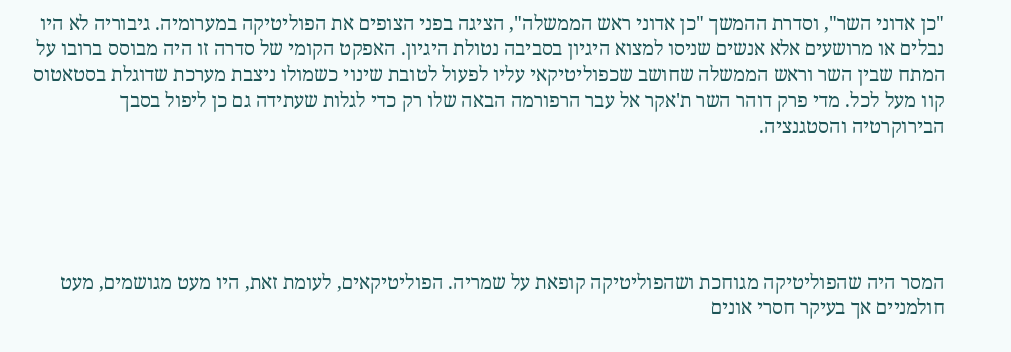"כן אדוני השר", וסדרת ההמשך "כן אדוני ראש הממשלה", הציגה בפני הצופים את הפוליטיקה במערומיה. גיבוריה לא היו נבלים או מרושעים אלא אנשים שניסו למצוא היגיון בסביבה נטולת היגיון. האפקט הקומי של סדרה זו היה מבוסס ברובו על המתח שבין השר וראש הממשלה שחושב שכפוליטיקאי עליו לפעול לטובת שינוי כשמולו ניצבת מערכת שדוגלת בסטאטוס קוו מעל לכל. מדי פרק דוהר השר ת'אקר אל עבר הרפורמה הבאה שלו רק כדי לגלות שעתידה גם כן ליפול בסבך הבירוקרטיה והסטגנציה.





המסר היה שהפוליטיקה מגוחכת ושהפוליטיקה קופאת על שמריה. הפוליטיקאים, לעומת זאת, היו מעט מגושמים, מעט חולמניים אך בעיקר חסרי אונים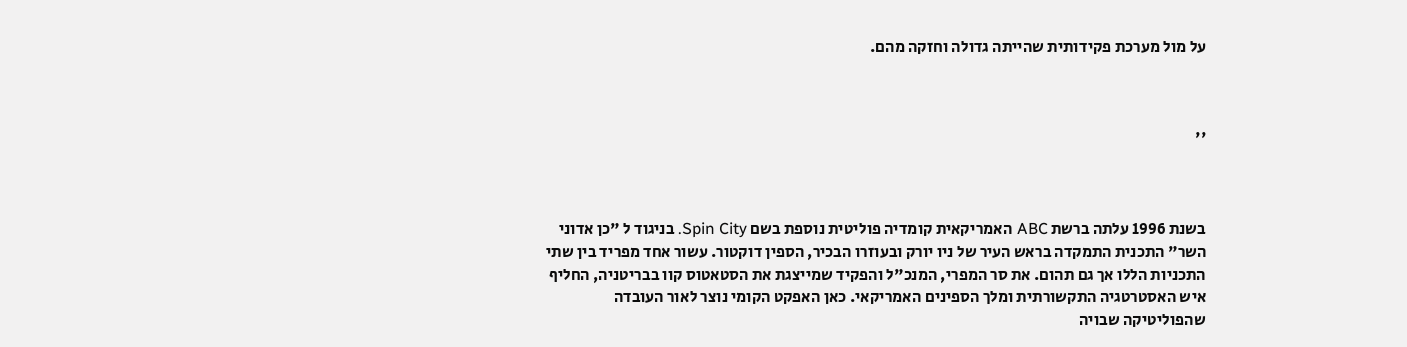על מול מערכת פקידותית שהייתה גדולה וחזקה מהם.



''



בשנת 1996 עלתה ברשת ABC האמריקאית קומדיה פוליטית נוספת בשם Spin City. בניגוד ל "כן אדוני השר" התכנית התמקדה בראש העיר של ניו יורק ובעוזרו הבכיר, הספין דוקטור. עשור אחד מפריד בין שתי התכניות הללו אך גם תהום. את סר המפרי, המנכ"ל והפקיד שמייצגת את הסטאטוס קוו בבריטניה, החליף איש האסטרטגיה התקשורתית ומלך הספינים האמריקאי. כאן האפקט הקומי נוצר לאור העובדה שהפוליטיקה שבויה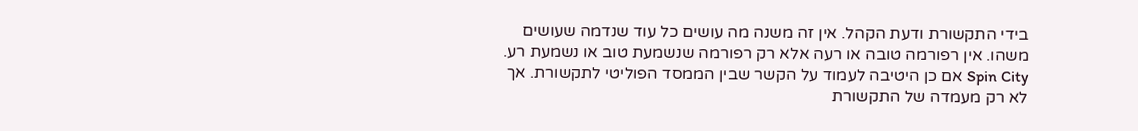בידי התקשורת ודעת הקהל. אין זה משנה מה עושים כל עוד שנדמה שעושים משהו. אין רפורמה טובה או רעה אלא רק רפורמה שנשמעת טוב או נשמעת רע. Spin City אם כן היטיבה לעמוד על הקשר שבין הממסד הפוליטי לתקשורת. אך לא רק מעמדה של התקשורת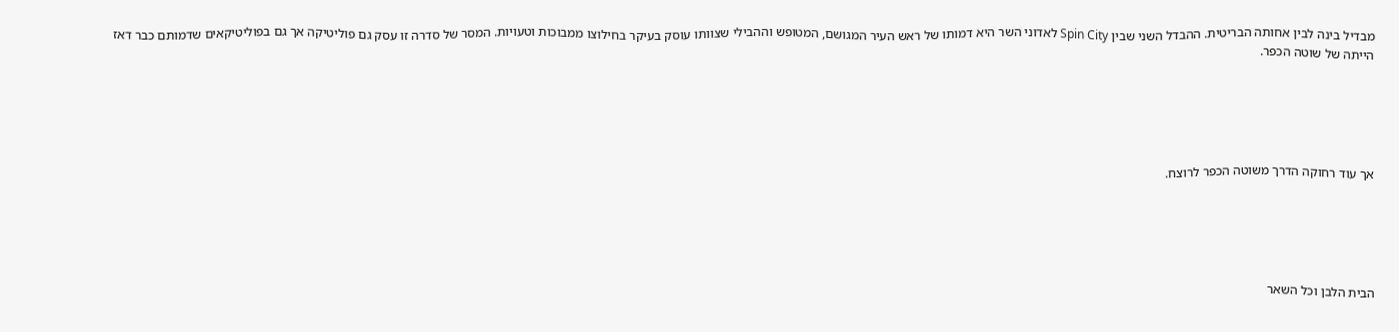מבדיל בינה לבין אחותה הבריטית. ההבדל השני שבין Spin City לאדוני השר היא דמותו של ראש העיר המגושם, המטופש וההבילי שצוותו עוסק בעיקר בחילוצו ממבוכות וטעויות. המסר של סדרה זו עסק גם פוליטיקה אך גם בפוליטיקאים שדמותם כבר דאז הייתה של שוטה הכפר.





אך עוד רחוקה הדרך משוטה הכפר לרוצח.





הבית הלבן וכל השאר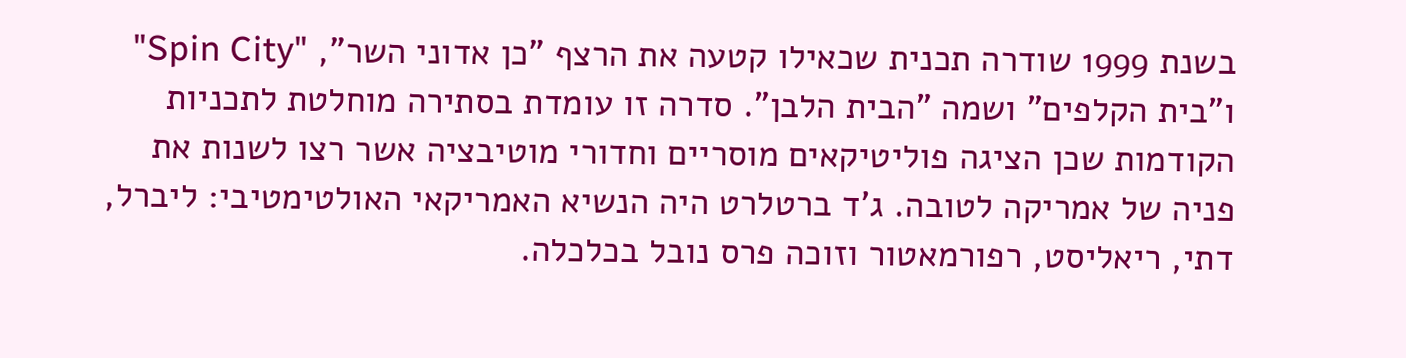בשנת 1999 שודרה תכנית שכאילו קטעה את הרצף "כן אדוני השר", "Spin City" ו"בית הקלפים" ושמה "הבית הלבן". סדרה זו עומדת בסתירה מוחלטת לתכניות הקודמות שכן הציגה פוליטיקאים מוסריים וחדורי מוטיבציה אשר רצו לשנות את פניה של אמריקה לטובה. ג'ד ברטלרט היה הנשיא האמריקאי האולטימטיבי: ליברל, דתי, ריאליסט, רפורמאטור וזוכה פרס נובל בכלכלה.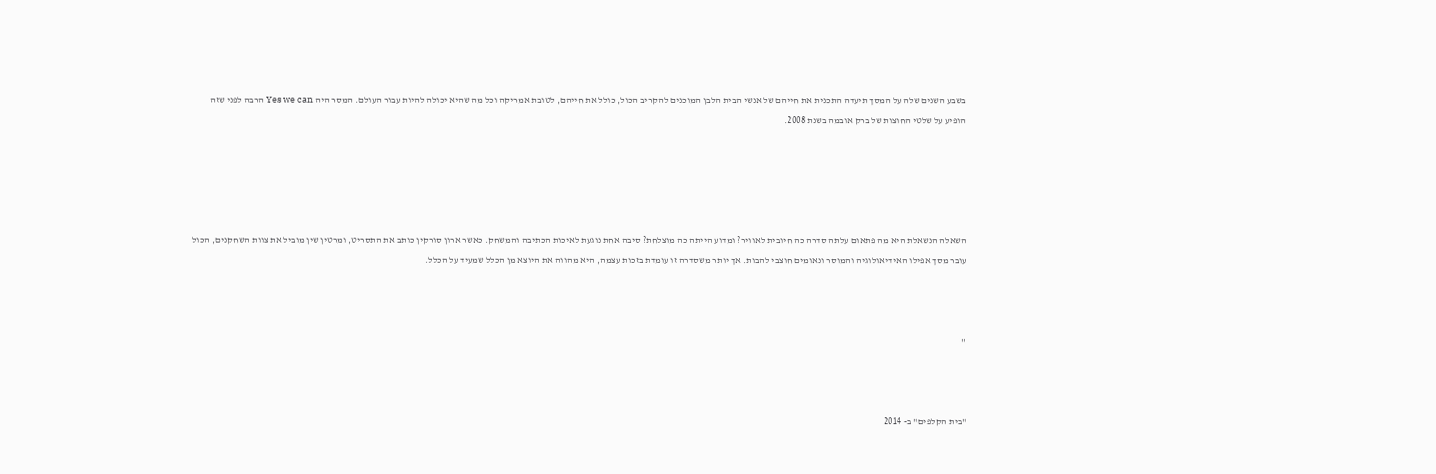בשבע השנים שלה על המסך תיעדה התכנית את חייהם של אנשי הבית הלבן המוכנים להקריב הכול, כולל את חייהם, לטובת אמריקה וכל מה שהיא יכולה להיות עבור העולם. המסר היה Yes we can הרבה לפני שזה הופיע על שלטי החוצות של ברק אובמה בשנת 2008.





השאלה הנשאלת היא מה פתאום עלתה סדרה כה חיובית לאוויר? ומדוע הייתה כה מוצלחת? סיבה אחת נוגעת לאיכות הכתיבה והמשחק. כאשר ארון סורקין כותב את התסריט, ומרטין שין מוביל את צוות השחקנים, הכול עובר מסך אפילו האידיאולוגיה והמוסר ונאומים חוצבי להבות. אך יותר משסדרה זו עומדת בזכות עצמה, היא מהווה את היוצא מן הכלל שמעיד על הכלל.



''



"בית הקלפים" ב- 2014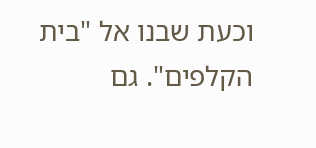וכעת שבנו אל "בית הקלפים". גם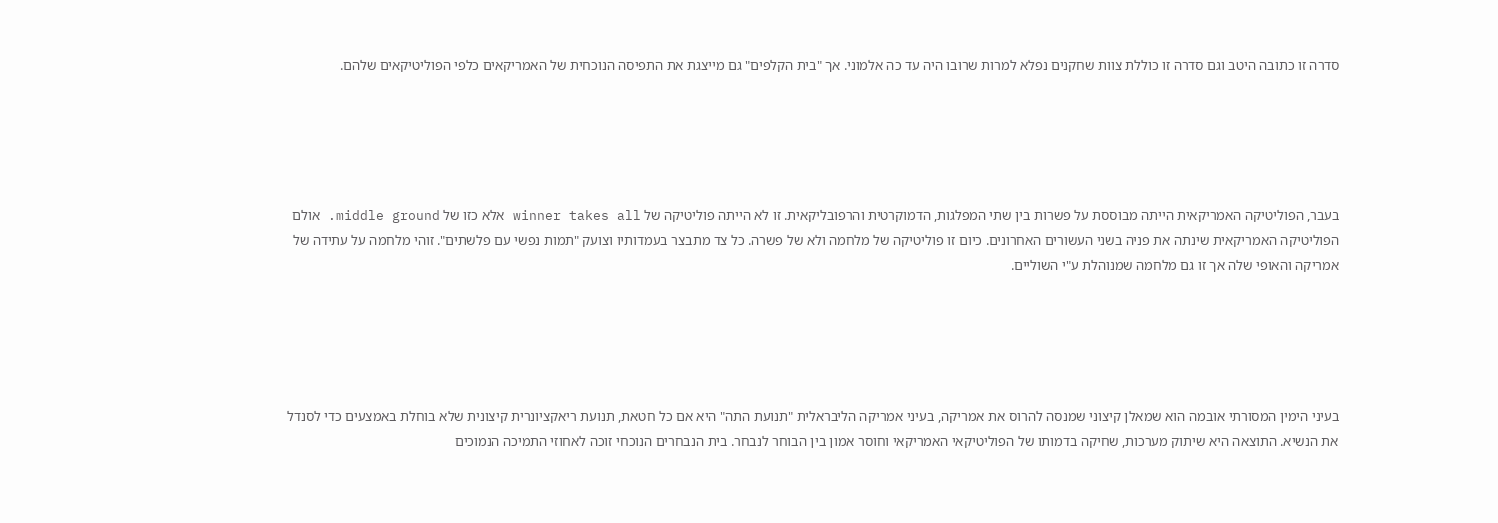סדרה זו כתובה היטב וגם סדרה זו כוללת צוות שחקנים נפלא למרות שרובו היה עד כה אלמוני. אך "בית הקלפים" גם מייצגת את התפיסה הנוכחית של האמריקאים כלפי הפוליטיקאים שלהם.





בעבר, הפוליטיקה האמריקאית הייתה מבוססת על פשרות בין שתי המפלגות, הדמוקרטית והרפובליקאית. זו לא הייתה פוליטיקה של winner takes all אלא כזו של middle ground. אולם הפוליטיקה האמריקאית שינתה את פניה בשני העשורים האחרונים. כיום זו פוליטיקה של מלחמה ולא של פשרה. כל צד מתבצר בעמדותיו וצועק "תמות נפשי עם פלשתים". זוהי מלחמה על עתידה של אמריקה והאופי שלה אך זו גם מלחמה שמנוהלת ע"י השוליים.





בעיני הימין המסורתי אובמה הוא שמאלן קיצוני שמנסה להרוס את אמריקה, בעיני אמריקה הליבראלית "תנועת התה" היא אם כל חטאת, תנועת ריאקציונרית קיצונית שלא בוחלת באמצעים כדי לסנדל את הנשיא. התוצאה היא שיתוק מערכות, שחיקה בדמותו של הפוליטיקאי האמריקאי וחוסר אמון בין הבוחר לנבחר. בית הנבחרים הנוכחי זוכה לאחוזי התמיכה הנמוכים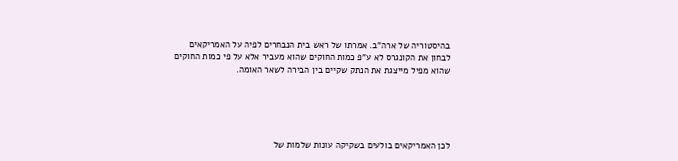בהיסטוריה של ארה"ב. אמרתו של ראש בית הנבחרים לפיה על האמריקאים לבחון את הקונגרס לא ע"פ כמות החוקים שהוא מעביר אלא על פי כמות החוקים שהוא מפיל מייצגת את הנתק שקיים בין הבירה לשאר האומה.





לכן האמריקאים בולעים בשקיקה עונות שלמות של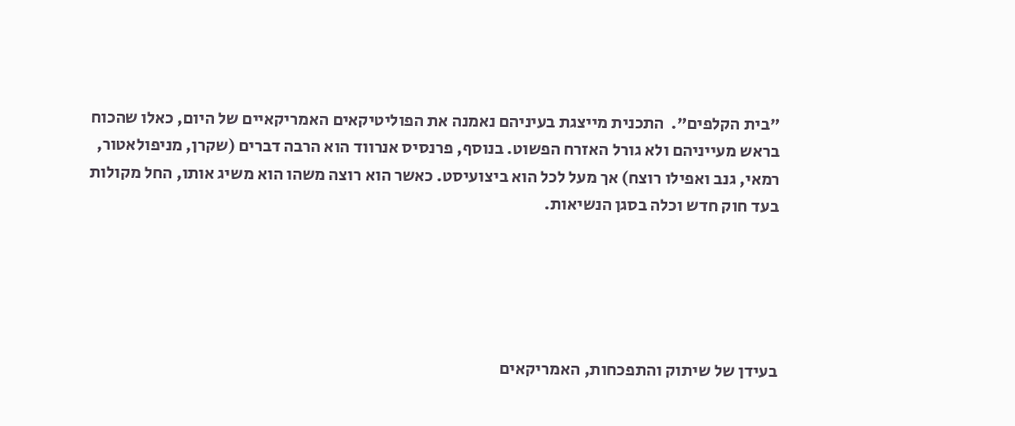"בית הקלפים".  התכנית מייצגת בעיניהם נאמנה את הפוליטיקאים האמריקאיים של היום, כאלו שהכוח בראש מעייניהם ולא גורל האזרח הפשוט. בנוסף, פרנסיס אנרווד הוא הרבה דברים (שקרן, מניפולאטור, רמאי, גנב ואפילו רוצח) אך מעל לכל הוא ביצועיסט. כאשר הוא רוצה משהו הוא משיג אותו, החל מקולות בעד חוק חדש וכלה בסגן הנשיאות.





בעידן של שיתוק והתפכחות, האמריקאים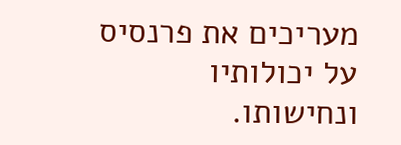מעריכים את פרנסיס על יכולותיו ונחישותו.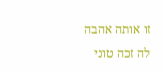זו אותה אהבה לה זכה טוני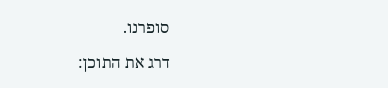סופרנו.

דרג את התוכן: